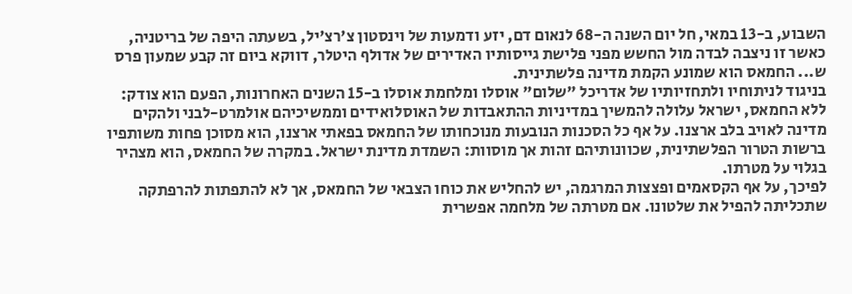השבוע, ב-13 במאי, חל יום השנה ה-68 לנאום דם, יזע ודמעות של וינסטון צ'רצ'יל, בשעתה היפה של בריטניה, כאשר זו ניצבה לבדה מול החשש מפני פלישת גייסותיו האדירים של אדולף היטלר, דווקא ביום זה קבע שמעון פרס ש... החמאס הוא שמונע הקמת מדינה פלשתינית.
בניגוד לניתוחיו ולתחזיותיו של אדריכל "שלום" אוסלו ומלחמת אוסלו ב-15 השנים האחרונות, הפעם הוא צודק: ללא החמאס, ישראל עלולה להמשיך במדיניות ההתאבדות של האוסלואידים וממשיכיהם אולמרט-לבני ולהקים מדינה לאויב בלב ארצנו. על אף כל הסכנות הנובעות מנוכחותו של החמאס בפאתי ארצנו, הוא מסוכן פחות משותפיו ברשות הטרור הפלשתינית, שכוונותיהם זהות אך מוסוות: השמדת מדינת ישראל. במקרה של החמאס, הוא מצהיר בגלוי על מטרתו.
לפיכך, על אף הקסאמים ופצצות המרגמה, יש להחליש את כוחו הצבאי של החמאס, אך לא להתפתות להרפתקה שתכליתה להפיל את שלטונו. אם מטרתה של מלחמה אפשרית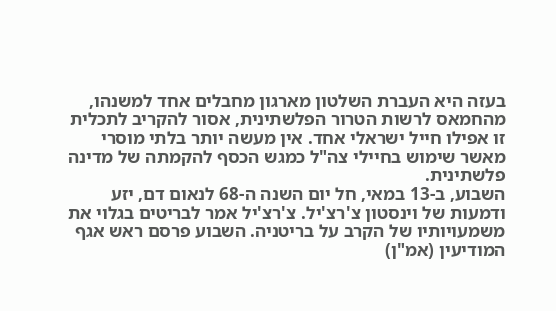בעזה היא העברת השלטון מארגון מחבלים אחד למשנהו, מהחמאס לרשות הטרור הפלשתינית, אסור להקריב לתכלית זו אפילו חייל ישראלי אחד. אין מעשה יותר בלתי מוסרי מאשר שימוש בחיילי צה"ל כמגש הכסף להקמתה של מדינה פלשתינית.
השבוע, ב-13 במאי, חל יום השנה ה-68 לנאום דם, יזע ודמעות של וינסטון צ'רצ'יל. צ'רצ'יל אמר לבריטים בגלוי את משמעויותיו של הקרב על בריטניה. השבוע פרסם ראש אגף המודיעין (אמ"ן)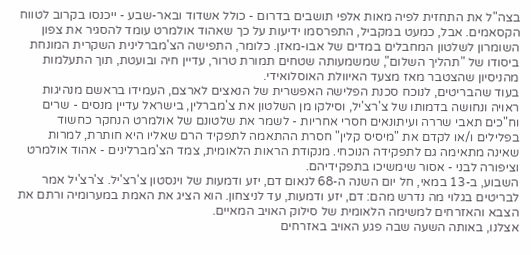בצה"ל את התחזית לפיה מאות אלפי תושבים בדרום - כולל אשדוד ובאר-שבע - ייכנסו בקרוב לטווח הקסאמים. אבל, כמעט במקביל, התפרסמו ידיעות על כך שאהוד אולמרט עומד להסגיר את צפון השומרון לשלטון המחבלים במדים של אבו-מאזן. כלומר, התפישה הצ'מברלינית השקרית המונחת ביסודו של "תהליך השלום", שמשמעותה שטחים תמורת טרור, עדיין חיה ובועטת, תוך התעלמות מהניסיון שהצטבר מאז מצעד האיוולת האוסלואידי.
בעוד שהבריטים, לנוכח סכנת הפלישה האפשרית של הנאצים לארצם, העמידו בראשם מנהיגות ראויה ונחושה בדמותו של צ'רצ'יל, וסילקו מן השלטון את צ'מברלין, בישראל עדיין מנסים - שרים וח"כים תאבי שררה ועיתונאים חסרי אחריות - לשמר את שלטונם של אולמרט הנחקר כחשוד בפלילים ו/או לקדם את "מיסיס קלין" חסרת ההתאמה לתפקיד הרם שאליו היא חותרת, למרות שאינה מתאימה גם לתפקידה הנוכחי. מנקודת הראות הלאומית, צמד הצ'מברלינים - אהוד אולמרט וציפורה לבני - אסור שימשיכו בתפקידיהם.
השבוע, ב-13 במאי, חל יום השנה ה-68 לנאום דם, יזע ודמעות של וינסטון צ'רצ'יל. צ'רצ'יל אמר לבריטים בגלוי מה נדרש מהם: דם, יזע ודמעות, עד לניצחון. הוא הציג את האמת במערומיה ורתם את הצבא והאזרחים למשימה הלאומית של סילוק האויב המאיים.
אצלנו, באותה השעה שבה פגע האויב באזרחים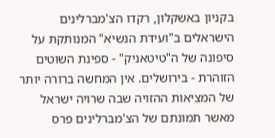בקניון באשקלון, רקדו הצ'מברלינים הישראלים ב"ועידת הנשיא" המנותקת על סיפונה של ה"טיטאניק" - ספינת השוטים הזוהרת - בירושלים. אין המחשה ברורה יותר של המציאות ההזויה שבה שרויה ישראל מאשר תמונתם של הצ'מברלינים פרס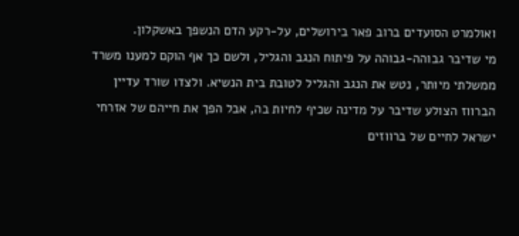ואולמרט הסועדים ברוב פאר בירושלים, על-רקע הדם הנשפך באשקלון.
מי שדיבר גבוהה-גבוהה על פיתוח הנגב והגליל, ולשם כך אף הוקם למענו משרד ממשלתי מיותר, נטש את הנגב והגליל לטובת בית הנשיא. ולצדו שורד עדיין הברווז הצולע שדיבר על מדינה שכיף לחיות בה, אבל הפך את חייהם של אזרחי ישראל לחיים של ברווזים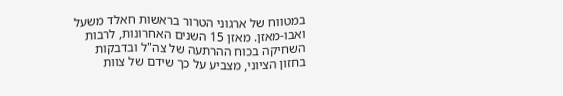במטווח של ארגוני הטרור בראשות חאלד משעל ואבו-מאזן. מאזן 15 השנים האחרונות, לרבות השחיקה בכוח ההרתעה של צה"ל ובדבקות בחזון הציוני, מצביע על כך שידם של צוות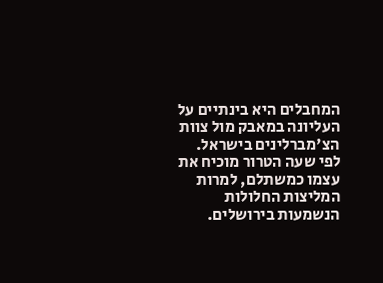המחבלים היא בינתיים על העליונה במאבק מול צוות הצ'מברלינים בישראל. לפי שעה הטרור מוכיח את עצמו כמשתלם, למרות המליצות החלולות הנשמעות בירושלים.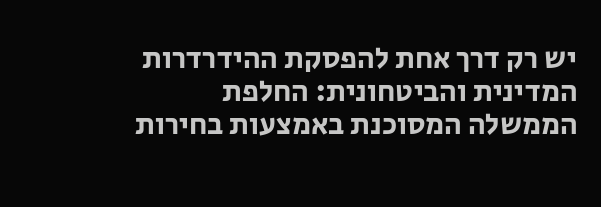יש רק דרך אחת להפסקת ההידרדרות המדינית והביטחונית: החלפת הממשלה המסוכנת באמצעות בחירות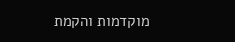מוקדמות והקמת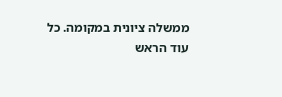ממשלה ציונית במקומה. כל עוד הראש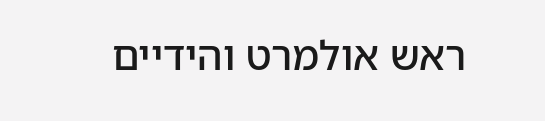ראש אולמרט והידיים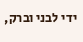ידי לבני וברק,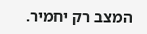המצב רק יחמיר.